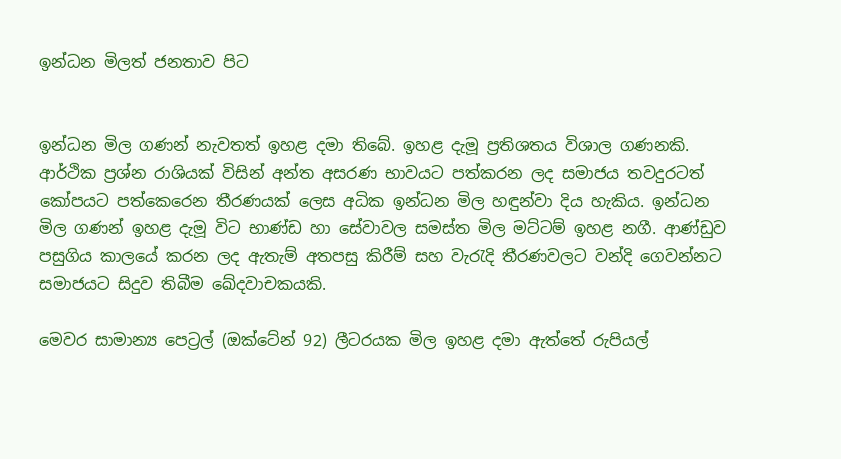ඉන්ධන මිලත් ජනතාව පිට


ඉන්ධන මිල ගණන් නැවතත් ඉහළ දමා තිබේ. ඉහළ දැමූ ප්‍රතිශතය විශාල ගණනකි. ආර්ථික ප්‍රශ්න රාශියක් විසින් අන්ත අසරණ භාවයට පත්කරන ලද සමාජය තවදුරටත් කෝපයට පත්කෙරෙන තීරණයක් ලෙස අධික ඉන්ධන මිල හඳුන්වා දිය හැකිය. ඉන්ධන මිල ගණන් ඉහළ දැමූ විට භාණ්ඩ හා සේවාවල සමස්ත මිල මට්ටම් ඉහළ නගී. ආණ්ඩුව පසුගිය කාලයේ කරන ලද ඇතැම් අතපසු කිරීම් සහ වැරැදි තීරණවලට වන්දි ගෙවන්නට සමාජයට සිදුව තිබීම ඛේදවාචකයකි.

මෙවර සාමාන්‍ය පෙට්‍රල් (ඔක්ටේන් 92) ලීටරයක මිල ඉහළ දමා ඇත්තේ රුපියල්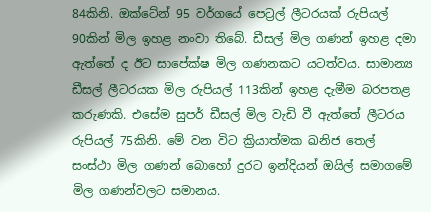84කිනි. ඔක්ටේන් 95 වර්ගයේ පෙට්‍රල් ලීටරයක් රුපියල් 90කින් මිල ඉහළ නංවා තිබේ. ඩීසල් මිල ගණන් ඉහළ දමා ඇත්තේ ද ඊට සාපේක්ෂ මිල ගණනකට යටත්වය. සාමාන්‍ය ඩීසල් ලීටරයක මිල රුපියල් 113කින් ඉහළ දැමීම බරපතළ කරුණකි. එසේම සුපර් ඩීසල් මිල වැඩි වී ඇත්තේ ලීටරය රුපියල් 75කිනි. මේ වන විට ක්‍රියාත්මක ඛනිජ තෙල් සංස්ථා මිල ගණන් බොහෝ දුරට ඉන්දියන් ඔයිල් සමාගමේ මිල ගණන්වලට සමානය.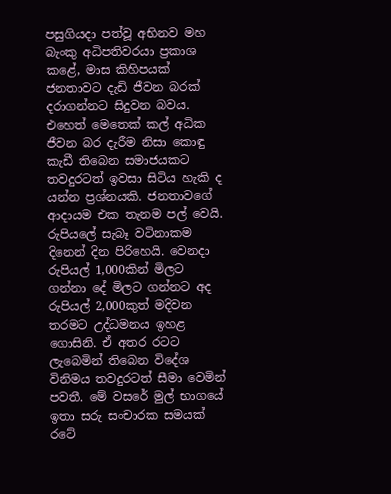පසුගියදා පත්වූ අභිනව මහ බැංකු අධිපතිවරයා ප්‍රකාශ කළේ, මාස කිහිපයක් ජනතාවට දැඩි ජීවන බරක් දරාගන්නට සිදුවන බවය. එහෙත් මෙතෙක් කල් අධික ජීවන බර දැරීම නිසා කොඳු කැඩී තිබෙන සමාජයකට තවදුරටත් ඉවසා සිටිය හැකි ද යන්න ප්‍රශ්නයකි. ජනතාවගේ ආදායම එක තැනම පල් වෙයි. රුපියලේ සැබෑ වටිනාකම දිනෙන් දින පිරිහෙයි. වෙනදා රුපියල් 1,000කින් මිලට ගන්නා දේ මිලට ගන්නට අද රුපියල් 2,000කුත් මදිවන තරමට උද්ධමනය ඉහළ ගොසිනි. ඒ අතර රටට ලැබෙමින් තිබෙන විදේශ විනිමය තවදුරටත් සීමා වෙමින් පවතී. මේ වසරේ මුල් භාගයේ ඉතා සරු සංචාරක සමයක් රටේ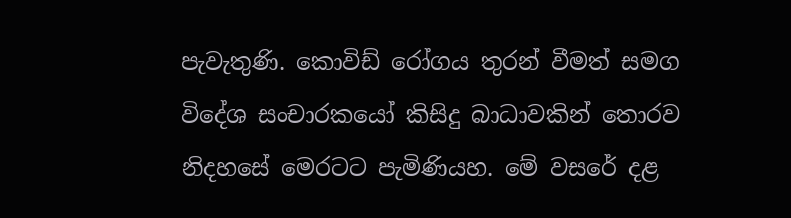පැවැතුණි. කොවිඩ් රෝගය තුරන් වීමත් සමග විදේශ සංචාරකයෝ කිසිදු බාධාවකින් තොරව නිදහසේ මෙරටට පැමිණියහ. මේ වසරේ දළ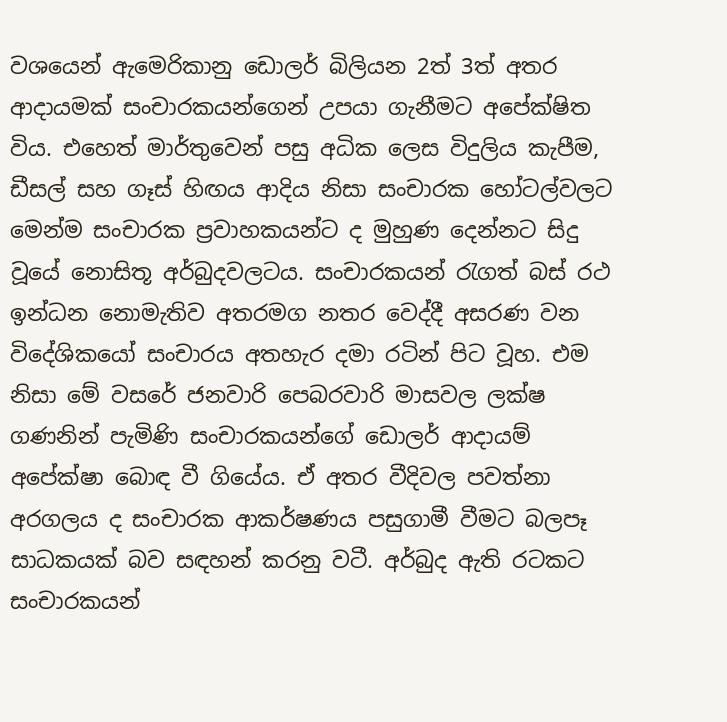වශයෙන් ඇමෙරිකානු ඩොලර් බිලියන 2ත් 3ත් අතර ආදායමක් සංචාරකයන්ගෙන් උපයා ගැනීමට අපේක්ෂිත විය. එහෙත් මාර්තුවෙන් පසු අධික ලෙස විදුලිය කැපීම, ඩීසල් සහ ගෑස් හිඟය ආදිය නිසා සංචාරක හෝටල්වලට මෙන්ම සංචාරක ප්‍රවාහකයන්ට ද මුහුණ දෙන්නට සිදු වූයේ නොසිතූ අර්බුදවලටය. සංචාරකයන් රැගත් බස් රථ ඉන්ධන නොමැතිව අතරමග නතර වෙද්දී අසරණ වන විදේශිකයෝ සංචාරය අතහැර දමා රටින් පිට වූහ. එම නිසා මේ වසරේ ජනවාරි පෙබරවාරි මාසවල ලක්ෂ ගණනින් පැමිණි සංචාරකයන්ගේ ඩොලර් ආදායම් අපේක්ෂා බොඳ වී ගියේය. ඒ අතර වීදිවල පවත්නා අරගලය ද සංචාරක ආකර්ෂණය පසුගාමී වීමට බලපෑ සාධකයක් බව සඳහන් කරනු වටී. අර්බුද ඇති රටකට සංචාරකයන්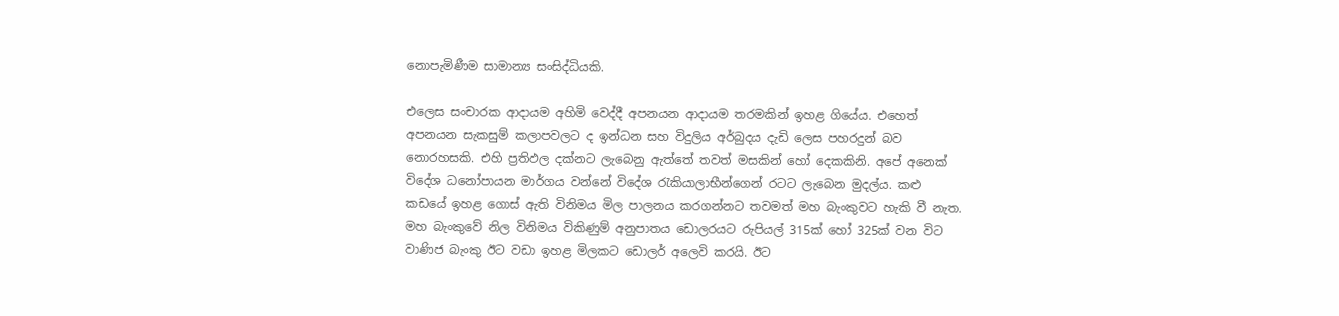නොපැමිණීම සාමාන්‍ය සංසිද්ධියකි.

එලෙස සංචාරක ආදායම අහිමි වෙද්දී අපනයන ආදායම තරමකින් ඉහළ ගියේය. එහෙත් අපනයන සැකසුම් කලාපවලට ද ඉන්ධන සහ විදුලිය අර්බුදය දැඩි ලෙස පහරදුන් බව නොරහසකි. එහි ප්‍රතිඵල දක්නට ලැබෙනු ඇත්තේ තවත් මසකින් හෝ දෙකකිනි. අපේ අනෙක් විදේශ ධනෝපායන මාර්ගය වන්නේ විදේශ රැකියාලාභීන්ගෙන් රටට ලැබෙන මුදල්ය. කළු කඩයේ ඉහළ ගොස් ඇති විනිමය මිල පාලනය කරගන්නට තවමත් මහ බැංකුවට හැකි වී නැත. මහ බැංකුවේ නිල විනිමය විකිණුම් අනුපාතය ඩොලරයට රුපියල් 315ක් හෝ 325ක් වන විට වාණිජ බැංකු ඊට වඩා ඉහළ මිලකට ඩොලර් අලෙවි කරයි. ඊට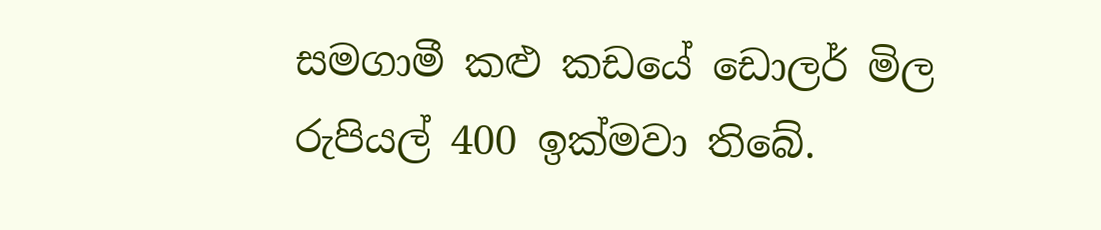සමගාමී කළු කඩයේ ඩොලර් මිල රුපියල් 400 ඉක්මවා තිබේ.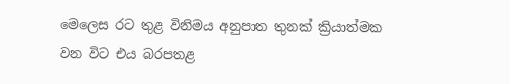මෙලෙස රට තුළ විනිමය අනුපාත තුනක් ක්‍රියාත්මක වන විට එය බරපතළ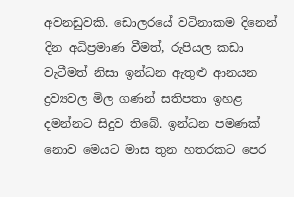අවනඩුවකි. ඩොලරයේ වටිනාකම දිනෙන් දින අධිප්‍රමාණ වීමත්, රුපියල කඩා වැටීමත් නිසා ඉන්ධන ඇතුළු ආනයන ද්‍රව්‍යවල මිල ගණන් සතිපතා ඉහළ දමන්නට සිදුව තිබේ. ඉන්ධන පමණක් නොව මෙයට මාස තුන හතරකට පෙර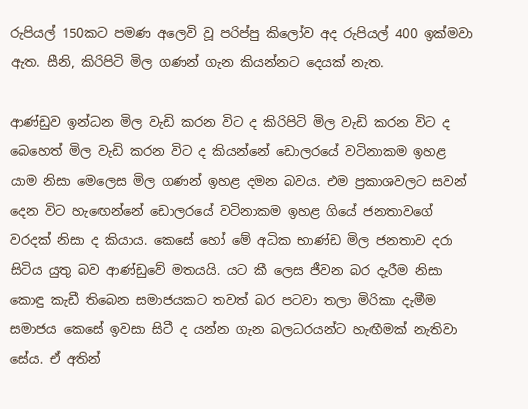රුපියල් 150කට පමණ අලෙවි වූ පරිප්පු කිලෝව අද රුපියල් 400 ඉක්මවා ඇත. සීනි, කිරිපිටි මිල ගණන් ගැන කියන්නට දෙයක් නැත.

ආණ්ඩුව ඉන්ධන මිල වැඩි කරන විට ද කිරිපිටි මිල වැඩි කරන විට ද බෙහෙත් මිල වැඩි කරන විට ද කියන්නේ ඩොලරයේ වටිනාකම ඉහළ යාම නිසා මෙලෙස මිල ගණන් ඉහළ දමන බවය. එම ප්‍රකාශවලට සවන් දෙන විට හැඟෙන්නේ ඩොලරයේ වටිනාකම ඉහළ ගියේ ජනතාවගේ වරදක් නිසා ද කියාය. කෙසේ හෝ මේ අධික භාණ්ඩ මිල ජනතාව දරා සිටිය යුතු බව ආණ්ඩුවේ මතයයි. යට කී ලෙස ජීවන බර දැරීම නිසා කොඳු කැඩී තිබෙන සමාජයකට තවත් බර පටවා තලා මිරිකා දැමීම සමාජය කෙසේ ඉවසා සිටී ද යන්න ගැන බලධරයන්ට හැඟීමක් නැතිවා සේය. ඒ අතින්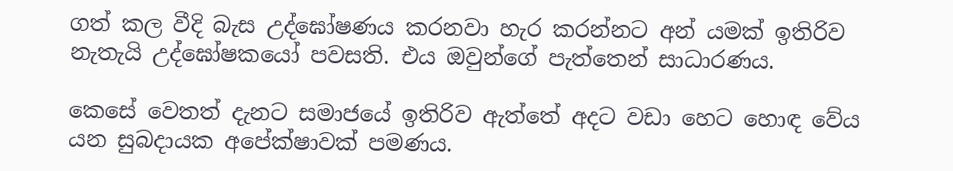ගත් කල වීදි බැස උද්ඝෝෂණය කරනවා හැර කරන්නට අන් යමක් ඉතිරිව නැතැයි උද්ඝෝෂකයෝ පවසති. එය ඔවුන්ගේ පැත්තෙන් සාධාරණය.

කෙසේ වෙතත් දැනට සමාජයේ ඉතිරිව ඇත්තේ අදට වඩා හෙට හොඳ වේය යන සුබදායක අපේක්ෂාවක් පමණය.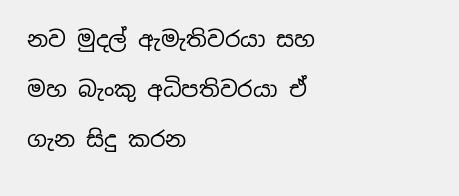නව මුදල් ඇමැතිවරයා සහ මහ බැංකු අධිපතිවරයා ඒ ගැන සිදු කරන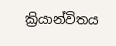ක්‍රියාන්විතය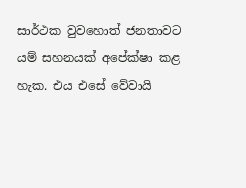සාර්ථක වුවහොත් ජනතාවට යම් සහනයක් අපේක්ෂා කළ හැක. එය එසේ වේවායි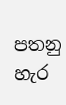පතනු හැර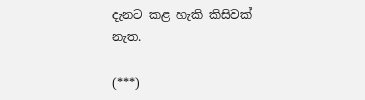දැනට කළ හැකි කිසිවක් නැත.

(***)